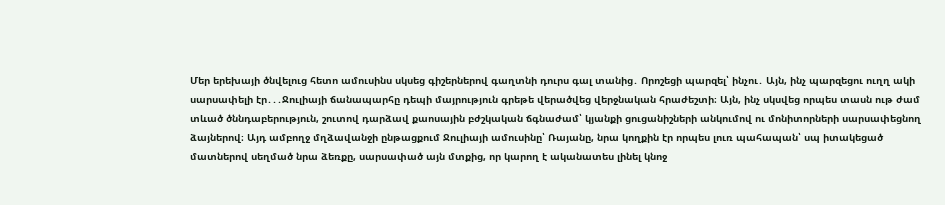Մեր երեխայի ծնվելուց հետո ամուսինս սկսեց գիշերներով գաղտնի դուրս գալ տանից․ Որոշեցի պարզել՝ ինչու․ Այն, ինչ պարզեցու ուղղ ակի սարսափելի էր․․․Ջուլիայի ճանապարհը դեպի մայրություն գրեթե վերածվեց վերջնական հրաժեշտի։ Այն, ինչ սկսվեց որպես տասն ութ ժամ տևած ծննդաբերություն, շուտով դարձավ քաոսային բժշկական ճգնաժամ՝ կյանքի ցուցանիշների անկումով ու մոնիտորների սարսափեցնող ձայներով։ Այդ ամբողջ մղձավանջի ընթացքում Ջուլիայի ամուսինը՝ Ռայանը, նրա կողքին էր որպես լուռ պահապան՝ սպ իտակեցած մատներով սեղմած նրա ձեռքը, սարսափած այն մտքից, որ կարող է ականատես լինել կնոջ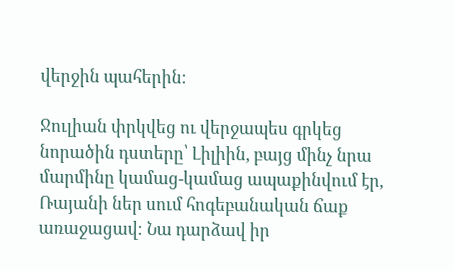վերջին պահերին։

Ջուլիան փրկվեց ու վերջապես գրկեց նորածին դստերը՝ Լիլիին, բայց մինչ նրա մարմինը կամաց-կամաց ապաքինվում էր, Ռայանի ներ սում հոգեբանական ճաք առաջացավ։ Նա դարձավ իր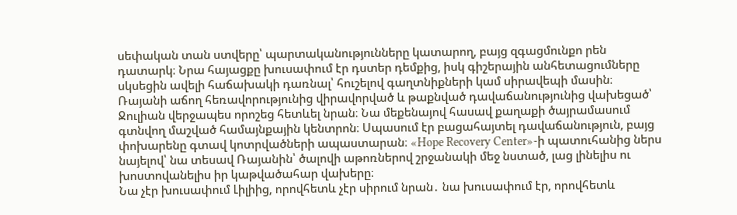սեփական տան ստվերը՝ պարտականությունները կատարող, բայց զգացմունքո րեն դատարկ։ Նրա հայացքը խուսափում էր դստեր դեմքից, իսկ գիշերային անհետացումները սկսեցին ավելի հաճախակի դառնալ՝ հուշելով գաղտնիքների կամ սիրավեպի մասին։
Ռայանի աճող հեռավորությունից վիրավորված և թաքնված դավաճանությունից վախեցած՝ Ջուլիան վերջապես որոշեց հետևել նրան։ Նա մեքենայով հասավ քաղաքի ծայրամասում գտնվող մաշված համայնքային կենտրոն։ Սպասում էր բացահայտել դավաճանություն, բայց փոխարենը գտավ կոտրվածների ապաստարան։ «Hope Recovery Center»-ի պատուհանից ներս նայելով՝ նա տեսավ Ռայանին՝ ծալովի աթոռներով շրջանակի մեջ նստած, լաց լինելիս ու խոստովանելիս իր կաթվածահար վախերը։
Նա չէր խուսափում Լիլիից, որովհետև չէր սիրում նրան․ նա խուսափում էր, որովհետև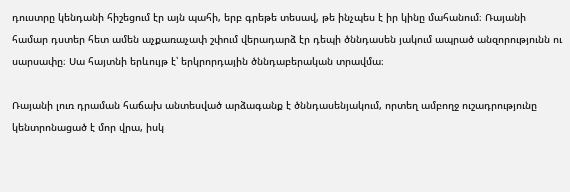դուստրը կենդանի հիշեցում էր այն պահի, երբ գրեթե տեսավ, թե ինչպես է իր կինը մահանում։ Ռայանի համար դստեր հետ ամեն աչքառաչափ շփում վերադարձ էր դեպի ծննդասեն յակում ապրած անզորությունն ու սարսափը։ Սա հայտնի երևույթ է՝ երկրորդային ծննդաբերական տրավմա։

Ռայանի լուռ դրաման հաճախ անտեսված արձագանք է ծննդասենյակում, որտեղ ամբողջ ուշադրությունը կենտրոնացած է մոր վրա, իսկ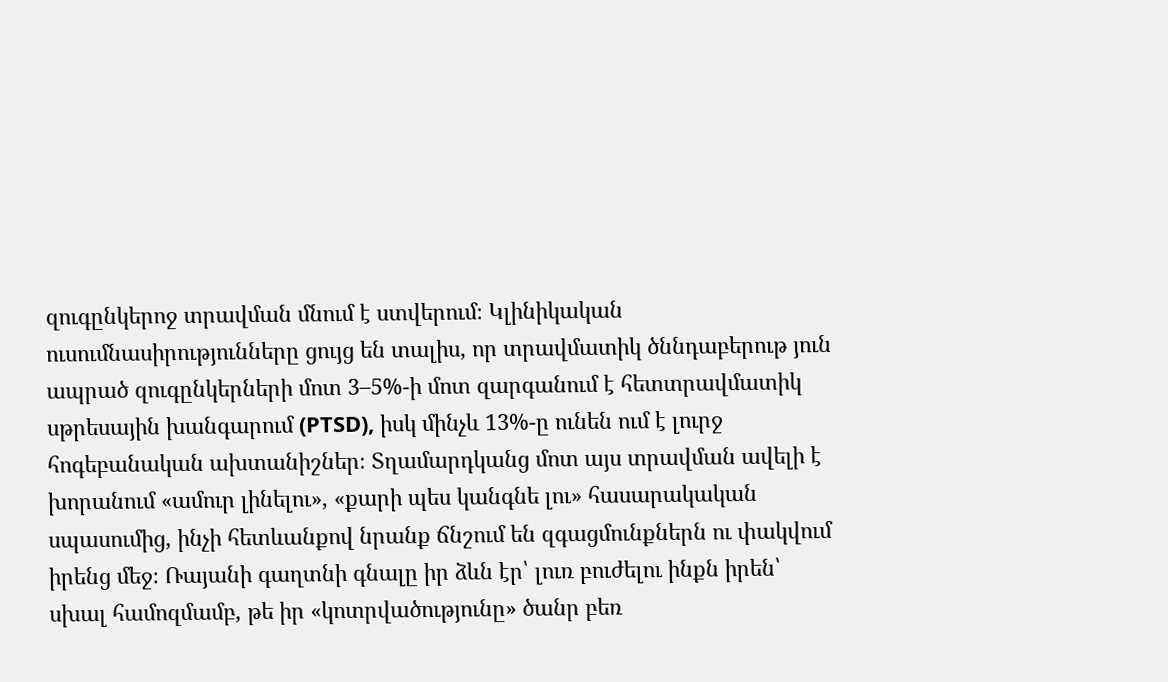զուգընկերոջ տրավման մնում է ստվերում։ Կլինիկական ուսումնասիրությունները ցույց են տալիս, որ տրավմատիկ ծննդաբերութ յուն ապրած զուգընկերների մոտ 3–5%-ի մոտ զարգանում է հետտրավմատիկ սթրեսային խանգարում (PTSD), իսկ մինչև 13%-ը ունեն ում է լուրջ հոգեբանական ախտանիշներ։ Տղամարդկանց մոտ այս տրավման ավելի է խորանում «ամուր լինելու», «քարի պես կանգնե լու» հասարակական սպասումից, ինչի հետևանքով նրանք ճնշում են զգացմունքներն ու փակվում իրենց մեջ։ Ռայանի գաղտնի գնալը իր ձևն էր՝ լուռ բուժելու ինքն իրեն՝ սխալ համոզմամբ, թե իր «կոտրվածությունը» ծանր բեռ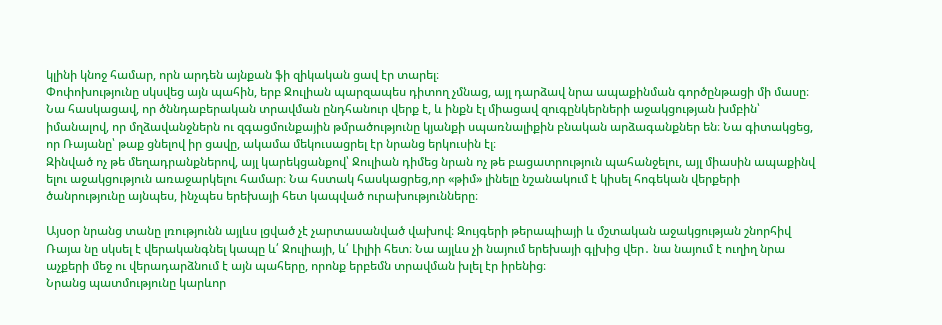կլինի կնոջ համար, որն արդեն այնքան ֆի զիկական ցավ էր տարել։
Փոփոխությունը սկսվեց այն պահին, երբ Ջուլիան պարզապես դիտող չմնաց, այլ դարձավ նրա ապաքինման գործընթացի մի մասը։ Նա հասկացավ, որ ծննդաբերական տրավման ընդհանուր վերք է, և ինքն էլ միացավ զուգընկերների աջակցության խմբին՝ իմանալով, որ մղձավանջներն ու զգացմունքային թմրածությունը կյանքի սպառնալիքին բնական արձագանքներ են։ Նա գիտակցեց, որ Ռայանը՝ թաք ցնելով իր ցավը, ակամա մեկուսացրել էր նրանց երկուսին էլ։
Զինված ոչ թե մեղադրանքներով, այլ կարեկցանքով՝ Ջուլիան դիմեց նրան ոչ թե բացատրություն պահանջելու, այլ միասին ապաքինվ ելու աջակցություն առաջարկելու համար։ Նա հստակ հասկացրեց,որ «թիմ» լինելը նշանակում է կիսել հոգեկան վերքերի ծանրությունը այնպես, ինչպես երեխայի հետ կապված ուրախությունները։

Այսօր նրանց տանը լռությունն այլևս լցված չէ չարտասանված վախով։ Զույգերի թերապիայի և մշտական աջակցության շնորհիվ Ռայա նը սկսել է վերականգնել կապը և՛ Ջուլիայի, և՛ Լիլիի հետ։ Նա այլևս չի նայում երեխայի գլխից վեր․ նա նայում է ուղիղ նրա աչքերի մեջ ու վերադարձնում է այն պահերը, որոնք երբեմն տրավման խլել էր իրենից։
Նրանց պատմությունը կարևոր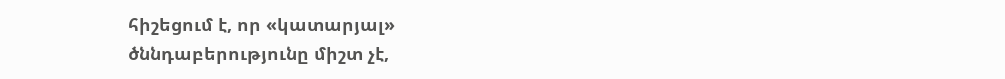հիշեցում է, որ «կատարյալ» ծննդաբերությունը միշտ չէ,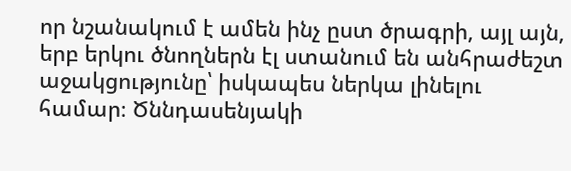որ նշանակում է ամեն ինչ ըստ ծրագրի, այլ այն, երբ երկու ծնողներն էլ ստանում են անհրաժեշտ աջակցությունը՝ իսկապես ներկա լինելու համար։ Ծննդասենյակի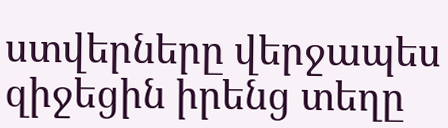ստվերները վերջապես զիջեցին իրենց տեղը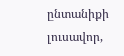ընտանիքի լուսավոր,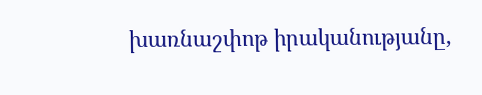խառնաշփոթ իրականությանը,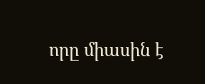որը միասին է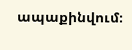ապաքինվում։